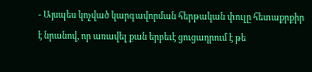- Այսպես կոչված կարգավորման հերթական փուլը հետաքրքիր է նրանով, որ առավել քան երբեւէ ցուցադրում է թե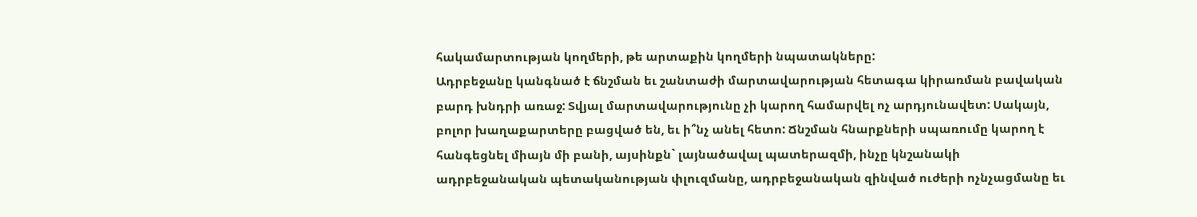հակամարտության կողմերի, թե արտաքին կողմերի նպատակները:
Ադրբեջանը կանգնած է ճնշման եւ շանտաժի մարտավարության հետագա կիրառման բավական բարդ խնդրի առաջ: Տվյալ մարտավարությունը չի կարող համարվել ոչ արդյունավետ: Սակայն, բոլոր խաղաքարտերը բացված են, եւ ի՞նչ անել հետո: Ճնշման հնարքների սպառումը կարող է հանգեցնել միայն մի բանի, այսինքն` լայնածավալ պատերազմի, ինչը կնշանակի ադրբեջանական պետականության փլուզմանը, ադրբեջանական զինված ուժերի ոչնչացմանը եւ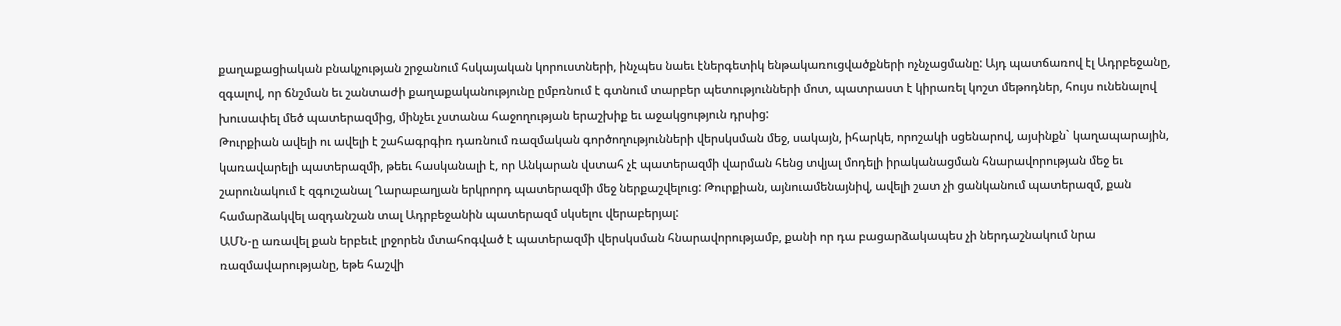քաղաքացիական բնակչության շրջանում հսկայական կորուստների, ինչպես նաեւ էներգետիկ ենթակառուցվածքների ոչնչացմանը: Այդ պատճառով էլ Ադրբեջանը, զգալով, որ ճնշման եւ շանտաժի քաղաքականությունը ըմբռնում է գտնում տարբեր պետությունների մոտ, պատրաստ է կիրառել կոշտ մեթոդներ, հույս ունենալով խուսափել մեծ պատերազմից, մինչեւ չստանա հաջողության երաշխիք եւ աջակցություն դրսից:
Թուրքիան ավելի ու ավելի է շահագրգիռ դառնում ռազմական գործողությունների վերսկսման մեջ, սակայն, իհարկե, որոշակի սցենարով, այսինքն` կաղապարային, կառավարելի պատերազմի, թեեւ հասկանալի է, որ Անկարան վստահ չէ պատերազմի վարման հենց տվյալ մոդելի իրականացման հնարավորության մեջ եւ շարունակում է զգուշանալ Ղարաբաղյան երկրորդ պատերազմի մեջ ներքաշվելուց: Թուրքիան, այնուամենայնիվ, ավելի շատ չի ցանկանում պատերազմ, քան համարձակվել ազդանշան տալ Ադրբեջանին պատերազմ սկսելու վերաբերյալ:
ԱՄՆ-ը առավել քան երբեւէ լրջորեն մտահոգված է պատերազմի վերսկսման հնարավորությամբ, քանի որ դա բացարձակապես չի ներդաշնակում նրա ռազմավարությանը, եթե հաշվի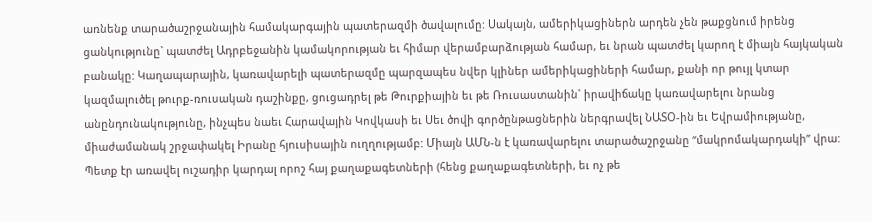առնենք տարածաշրջանային համակարգային պատերազմի ծավալումը: Սակայն, ամերիկացիներն արդեն չեն թաքցնում իրենց ցանկությունը` պատժել Ադրբեջանին կամակորության եւ հիմար վերամբարձության համար, եւ նրան պատժել կարող է միայն հայկական բանակը: Կաղապարային, կառավարելի պատերազմը պարզապես նվեր կլիներ ամերիկացիների համար, քանի որ թույլ կտար կազմալուծել թուրք-ռուսական դաշինքը, ցուցադրել թե Թուրքիային եւ թե Ռուսաստանին` իրավիճակը կառավարելու նրանց անընդունակությունը, ինչպես նաեւ Հարավային Կովկասի եւ Սեւ ծովի գործընթացներին ներգրավել ՆԱՏՕ-ին եւ Եվրամիությանը, միաժամանակ շրջափակել Իրանը հյուսիսային ուղղությամբ: Միայն ԱՄՆ-ն է կառավարելու տարածաշրջանը “մակրոմակարդակի” վրա: Պետք էր առավել ուշադիր կարդալ որոշ հայ քաղաքագետների (հենց քաղաքագետների, եւ ոչ թե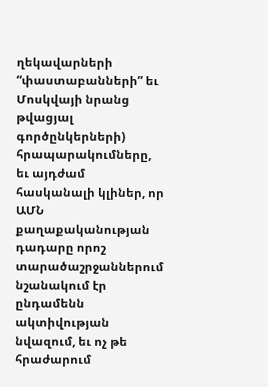ղեկավարների “փաստաբանների” եւ Մոսկվայի նրանց թվացյալ գործընկերների) հրապարակումները, եւ այդժամ հասկանալի կլիներ, որ ԱՄՆ քաղաքականության դադարը որոշ տարածաշրջաններում նշանակում էր ընդամենն ակտիվության նվազում, եւ ոչ թե հրաժարում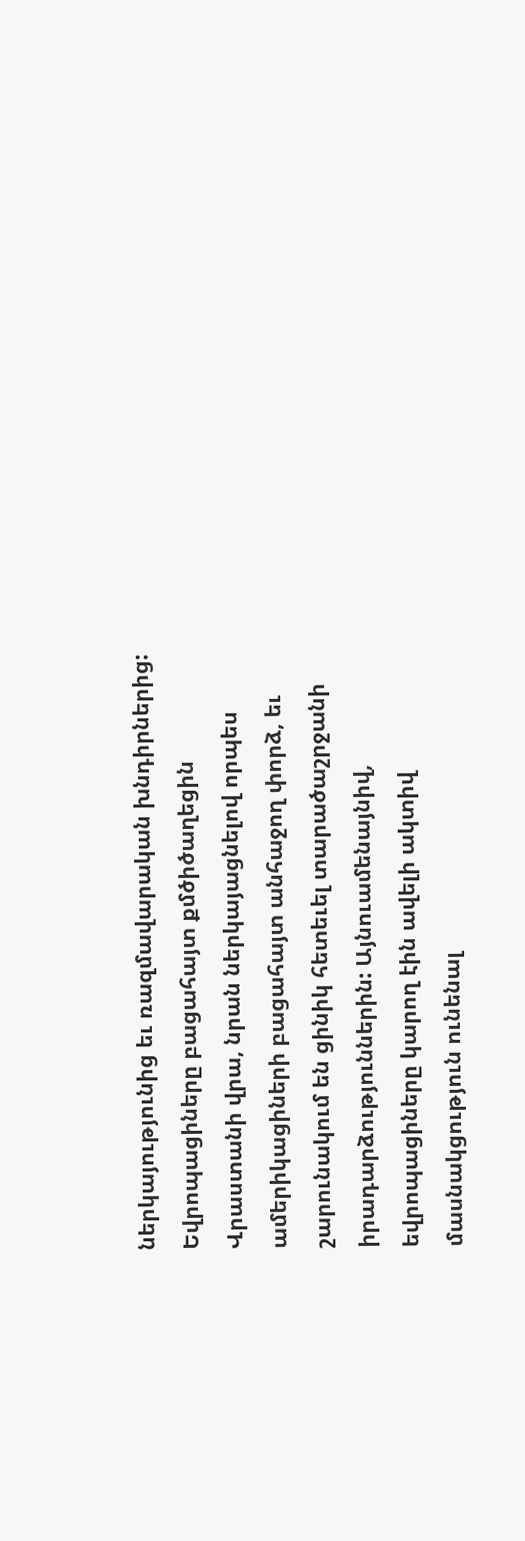ներկայությունից եւ ռազմավարական խնդիրներից:
Եվրոպացիները բացահայտ քմծիծաղեցին Վրաստանի վրա, նրան ներկայացնելով որպես ամերիկացիների բացահայտ անհաջող փորձ, եւ շարունակում են ցինիկ հետեւել տարածաշրջանի իրադարձություններին: Այնուամենայնիվ, եվրոպացիները կարող էին ավելի ակտիվ մասնակցություն ունենալ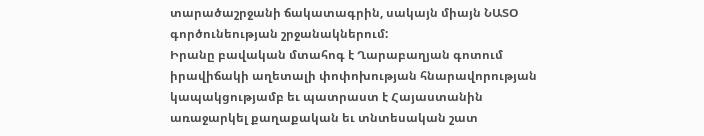տարածաշրջանի ճակատագրին, սակայն միայն ՆԱՏՕ գործունեության շրջանակներում:
Իրանը բավական մտահոգ է Ղարաբաղյան գոտում իրավիճակի աղետալի փոփոխության հնարավորության կապակցությամբ եւ պատրաստ է Հայաստանին առաջարկել քաղաքական եւ տնտեսական շատ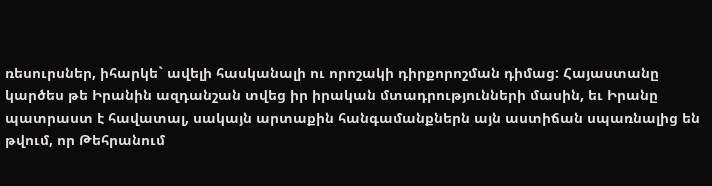ռեսուրսներ, իհարկե` ավելի հասկանալի ու որոշակի դիրքորոշման դիմաց: Հայաստանը կարծես թե Իրանին ազդանշան տվեց իր իրական մտադրությունների մասին, եւ Իրանը պատրաստ է հավատալ, սակայն արտաքին հանգամանքներն այն աստիճան սպառնալից են թվում, որ Թեհրանում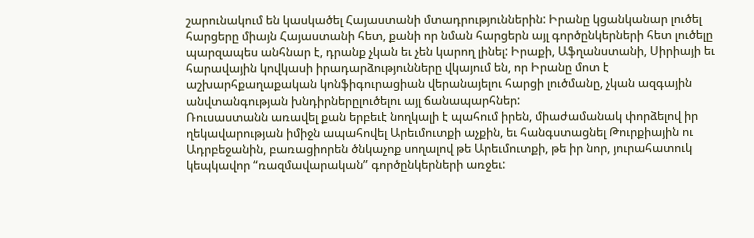շարունակում են կասկածել Հայաստանի մտադրություններին: Իրանը կցանկանար լուծել հարցերը միայն Հայաստանի հետ, քանի որ նման հարցերն այլ գործընկերների հետ լուծելը պարզապես անհնար է, դրանք չկան եւ չեն կարող լինել: Իրաքի, Աֆղանստանի, Սիրիայի եւ հարավային կովկասի իրադարձությունները վկայում են, որ Իրանը մոտ է աշխարհքաղաքական կոնֆիգուրացիան վերանայելու հարցի լուծմանը, չկան ազգային անվտանգության խնդիրներըլուծելու այլ ճանապարհներ:
Ռուսաստանն առավել քան երբեւէ նողկալի է պահում իրեն, միաժամանակ փորձելով իր ղեկավարության իմիջն ապահովել Արեւմուտքի աչքին, եւ հանգստացնել Թուրքիային ու Ադրբեջանին, բառացիորեն ծնկաչոք սողալով թե Արեւմուտքի, թե իր նոր, յուրահատուկ կեպկավոր “ռազմավարական” գործընկերների առջեւ: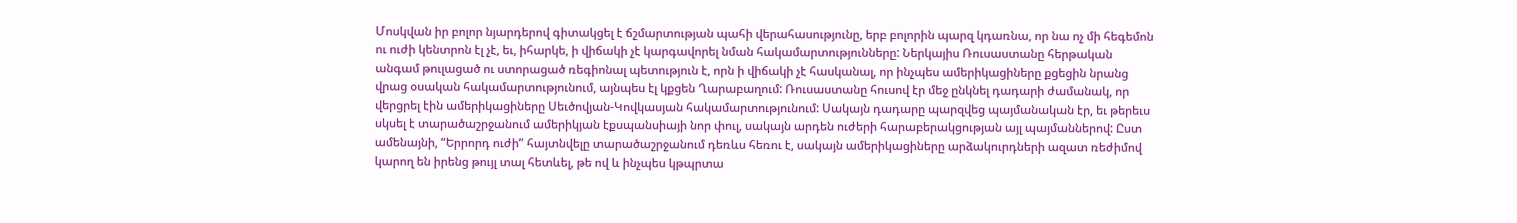Մոսկվան իր բոլոր նյարդերով գիտակցել է ճշմարտության պահի վերահասությունը, երբ բոլորին պարզ կդառնա, որ նա ոչ մի հեգեմոն ու ուժի կենտրոն էլ չէ, եւ, իհարկե, ի վիճակի չէ կարգավորել նման հակամարտությունները: Ներկայիս Ռուսաստանը հերթական անգամ թուլացած ու ստորացած ռեգիոնալ պետություն է, որն ի վիճակի չէ հասկանալ, որ ինչպես ամերիկացիները քցեցին նրանց վրաց օսական հակամարտությունում, այնպես էլ կքցեն Ղարաբաղում: Ռուսաստանը հուսով էր մեջ ընկնել դադարի ժամանակ, որ վերցրել էին ամերիկացիները Սեւծովյան-Կովկասյան հակամարտությունում: Սակայն դադարը պարզվեց պայմանական էր, եւ թերեւս սկսել է տարածաշրջանում ամերիկյան էքսպանսիայի նոր փուլ, սակայն արդեն ուժերի հարաբերակցության այլ պայմաններով: Ըստ ամենայնի, “Երրորդ ուժի” հայտնվելը տարածաշրջանում դեռևս հեռու է, սակայն ամերիկացիները արձակուրդների ազատ ռեժիմով կարող են իրենց թույլ տալ հետևել, թե ով և ինչպես կթպրտա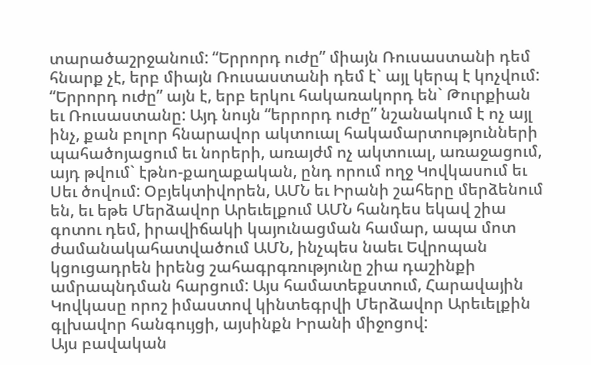տարածաշրջանում: “Երրորդ ուժը” միայն Ռուսաստանի դեմ հնարք չէ, երբ միայն Ռուսաստանի դեմ է` այլ կերպ է կոչվում: “Երրորդ ուժը” այն է, երբ երկու հակառակորդ են` Թուրքիան եւ Ռուսաստանը: Այդ նույն “երրորդ ուժը” նշանակում է ոչ այլ ինչ, քան բոլոր հնարավոր ակտուալ հակամարտությունների պահածոյացում եւ նորերի, առայժմ ոչ ակտուալ, առաջացում, այդ թվում` էթնո-քաղաքական, ընդ որում ողջ Կովկասում եւ Սեւ ծովում: Օբյեկտիվորեն, ԱՄՆ եւ Իրանի շահերը մերձենում են, եւ եթե Մերձավոր Արեւելքում ԱՄՆ հանդես եկավ շիա գոտու դեմ, իրավիճակի կայունացման համար, ապա մոտ ժամանակահատվածում ԱՄՆ, ինչպես նաեւ Եվրոպան կցուցադրեն իրենց շահագրգռությունը շիա դաշինքի ամրապնդման հարցում: Այս համատեքստում, Հարավային Կովկասը որոշ իմաստով կինտեգրվի Մերձավոր Արեւելքին գլխավոր հանգույցի, այսինքն Իրանի միջոցով:
Այս բավական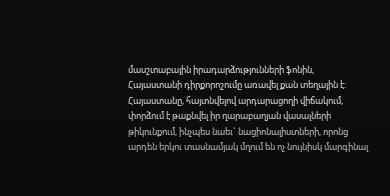մասշտաբային իրադարձությունների ֆոնին, Հայաստանի դիրքորոշումը առավել քան տեղային է: Հայաստանը, հայտնվելով արդարացողի վիճակում, փորձում է թաքնվել իր ղարաբաղյան վասալների թիկունքում, ինչպես նաեւ` նացիոնալիստների, որոնց արդեն երկու տասնամյակ մղում են ոչ նույնիսկ մարգինալ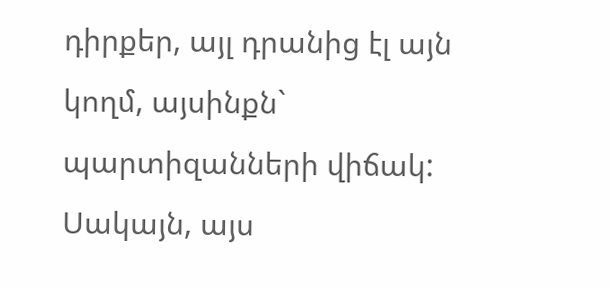դիրքեր, այլ դրանից էլ այն կողմ, այսինքն` պարտիզանների վիճակ: Սակայն, այս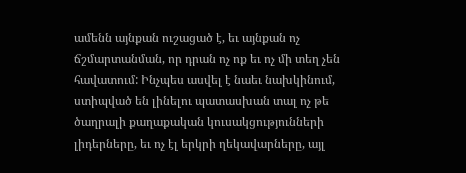ամենն այնքան ուշացած է, եւ այնքան ոչ ճշմարտանման, որ դրան ոչ ոք եւ ոչ մի տեղ չեն հավատում: Ինչպես ասվել է նաեւ նախկինում, ստիպված են լինելու պատասխան տալ ոչ թե ծաղրալի քաղաքական կուսակցությունների լիդերները, եւ ոչ էլ երկրի ղեկավարները, այլ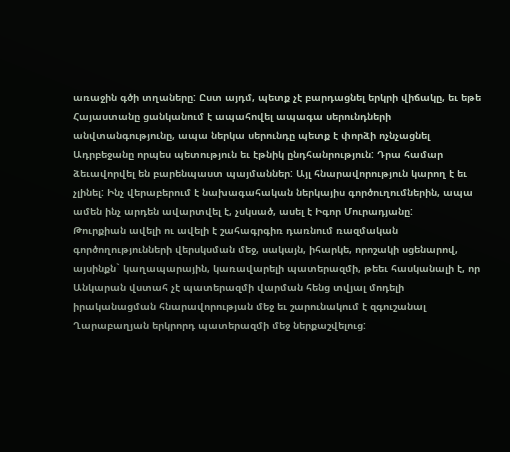առաջին գծի տղաները: Ըստ այդմ, պետք չէ բարդացնել երկրի վիճակը, եւ եթե Հայաստանը ցանկանում է ապահովել ապագա սերունդների անվտանգությունը, ապա ներկա սերունդը պետք է փորձի ոչնչացնել Ադրբեջանը որպես պետություն եւ էթնիկ ընդհանրություն: Դրա համար ձեւավորվել են բարենպաստ պայմաններ: Այլ հնարավորություն կարող է եւ չլինել: Ինչ վերաբերում է նախագահական ներկայիս գործուղումներին, ապա ամեն ինչ արդեն ավարտվել է, չսկսած, ասել է Իգոր Մուրադյանը:
Թուրքիան ավելի ու ավելի է շահագրգիռ դառնում ռազմական գործողությունների վերսկսման մեջ, սակայն, իհարկե, որոշակի սցենարով, այսինքն` կաղապարային, կառավարելի պատերազմի, թեեւ հասկանալի է, որ Անկարան վստահ չէ պատերազմի վարման հենց տվյալ մոդելի իրականացման հնարավորության մեջ եւ շարունակում է զգուշանալ Ղարաբաղյան երկրորդ պատերազմի մեջ ներքաշվելուց: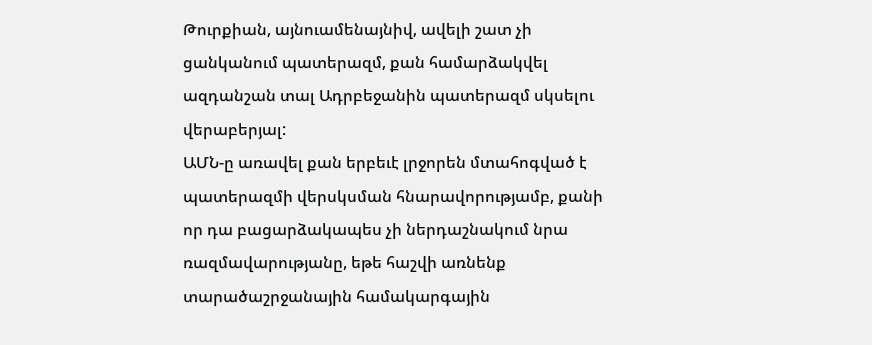Թուրքիան, այնուամենայնիվ, ավելի շատ չի ցանկանում պատերազմ, քան համարձակվել ազդանշան տալ Ադրբեջանին պատերազմ սկսելու վերաբերյալ:
ԱՄՆ-ը առավել քան երբեւէ լրջորեն մտահոգված է պատերազմի վերսկսման հնարավորությամբ, քանի որ դա բացարձակապես չի ներդաշնակում նրա ռազմավարությանը, եթե հաշվի առնենք տարածաշրջանային համակարգային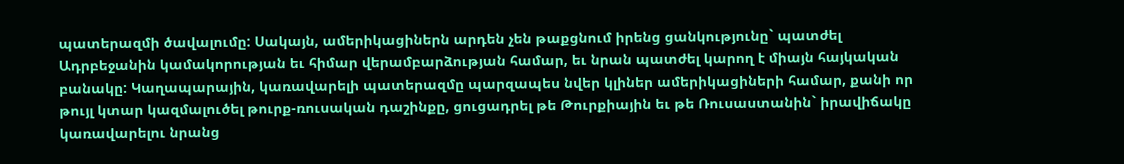պատերազմի ծավալումը: Սակայն, ամերիկացիներն արդեն չեն թաքցնում իրենց ցանկությունը` պատժել Ադրբեջանին կամակորության եւ հիմար վերամբարձության համար, եւ նրան պատժել կարող է միայն հայկական բանակը: Կաղապարային, կառավարելի պատերազմը պարզապես նվեր կլիներ ամերիկացիների համար, քանի որ թույլ կտար կազմալուծել թուրք-ռուսական դաշինքը, ցուցադրել թե Թուրքիային եւ թե Ռուսաստանին` իրավիճակը կառավարելու նրանց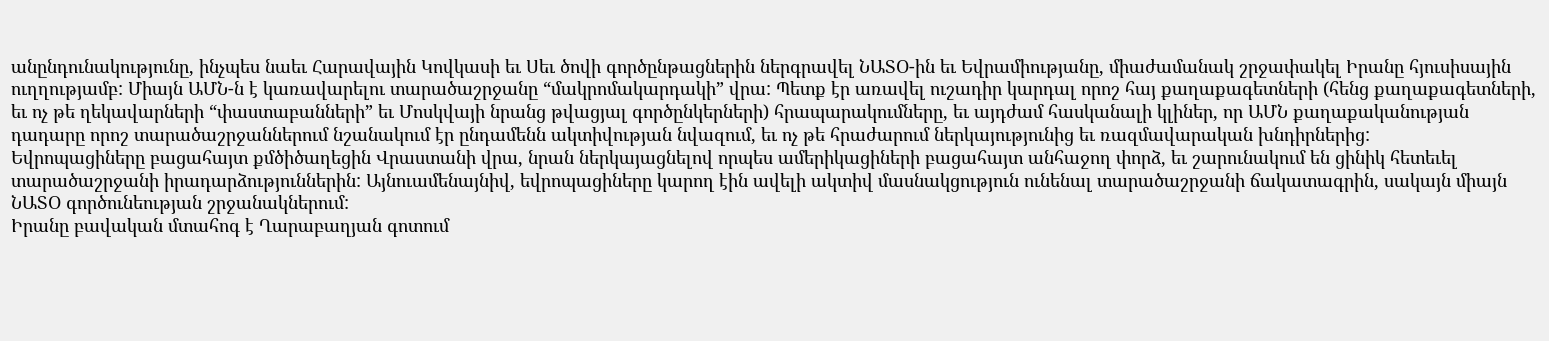անընդունակությունը, ինչպես նաեւ Հարավային Կովկասի եւ Սեւ ծովի գործընթացներին ներգրավել ՆԱՏՕ-ին եւ Եվրամիությանը, միաժամանակ շրջափակել Իրանը հյուսիսային ուղղությամբ: Միայն ԱՄՆ-ն է կառավարելու տարածաշրջանը “մակրոմակարդակի” վրա: Պետք էր առավել ուշադիր կարդալ որոշ հայ քաղաքագետների (հենց քաղաքագետների, եւ ոչ թե ղեկավարների “փաստաբանների” եւ Մոսկվայի նրանց թվացյալ գործընկերների) հրապարակումները, եւ այդժամ հասկանալի կլիներ, որ ԱՄՆ քաղաքականության դադարը որոշ տարածաշրջաններում նշանակում էր ընդամենն ակտիվության նվազում, եւ ոչ թե հրաժարում ներկայությունից եւ ռազմավարական խնդիրներից:
Եվրոպացիները բացահայտ քմծիծաղեցին Վրաստանի վրա, նրան ներկայացնելով որպես ամերիկացիների բացահայտ անհաջող փորձ, եւ շարունակում են ցինիկ հետեւել տարածաշրջանի իրադարձություններին: Այնուամենայնիվ, եվրոպացիները կարող էին ավելի ակտիվ մասնակցություն ունենալ տարածաշրջանի ճակատագրին, սակայն միայն ՆԱՏՕ գործունեության շրջանակներում:
Իրանը բավական մտահոգ է Ղարաբաղյան գոտում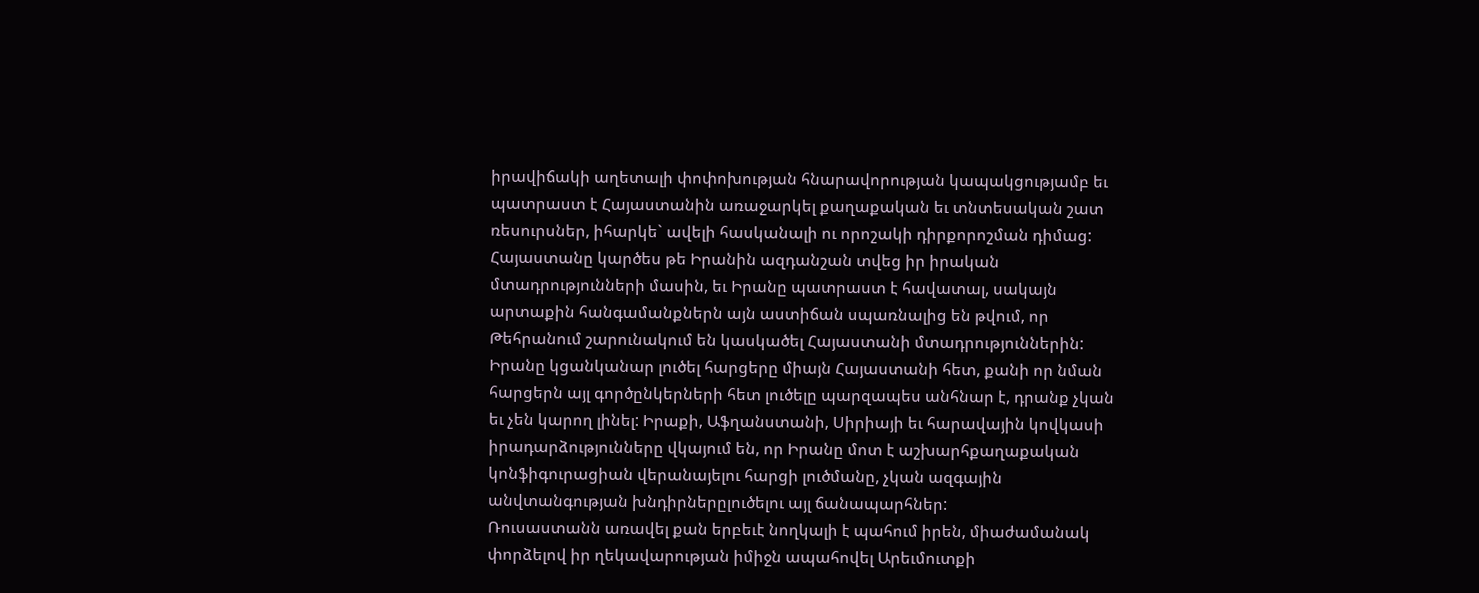իրավիճակի աղետալի փոփոխության հնարավորության կապակցությամբ եւ պատրաստ է Հայաստանին առաջարկել քաղաքական եւ տնտեսական շատ ռեսուրսներ, իհարկե` ավելի հասկանալի ու որոշակի դիրքորոշման դիմաց: Հայաստանը կարծես թե Իրանին ազդանշան տվեց իր իրական մտադրությունների մասին, եւ Իրանը պատրաստ է հավատալ, սակայն արտաքին հանգամանքներն այն աստիճան սպառնալից են թվում, որ Թեհրանում շարունակում են կասկածել Հայաստանի մտադրություններին: Իրանը կցանկանար լուծել հարցերը միայն Հայաստանի հետ, քանի որ նման հարցերն այլ գործընկերների հետ լուծելը պարզապես անհնար է, դրանք չկան եւ չեն կարող լինել: Իրաքի, Աֆղանստանի, Սիրիայի եւ հարավային կովկասի իրադարձությունները վկայում են, որ Իրանը մոտ է աշխարհքաղաքական կոնֆիգուրացիան վերանայելու հարցի լուծմանը, չկան ազգային անվտանգության խնդիրներըլուծելու այլ ճանապարհներ:
Ռուսաստանն առավել քան երբեւէ նողկալի է պահում իրեն, միաժամանակ փորձելով իր ղեկավարության իմիջն ապահովել Արեւմուտքի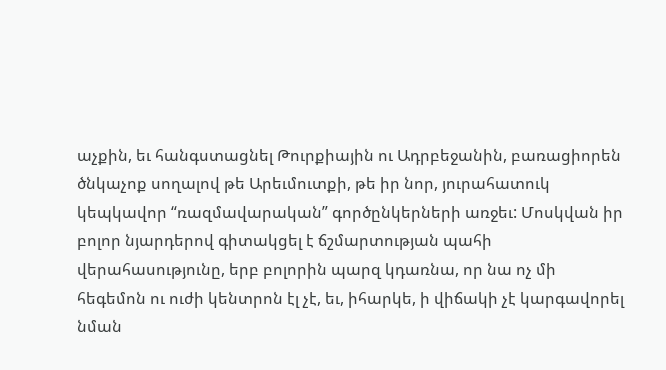աչքին, եւ հանգստացնել Թուրքիային ու Ադրբեջանին, բառացիորեն ծնկաչոք սողալով թե Արեւմուտքի, թե իր նոր, յուրահատուկ կեպկավոր “ռազմավարական” գործընկերների առջեւ: Մոսկվան իր բոլոր նյարդերով գիտակցել է ճշմարտության պահի վերահասությունը, երբ բոլորին պարզ կդառնա, որ նա ոչ մի հեգեմոն ու ուժի կենտրոն էլ չէ, եւ, իհարկե, ի վիճակի չէ կարգավորել նման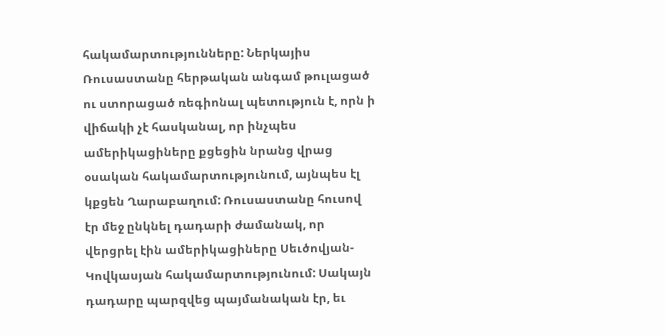հակամարտությունները: Ներկայիս Ռուսաստանը հերթական անգամ թուլացած ու ստորացած ռեգիոնալ պետություն է, որն ի վիճակի չէ հասկանալ, որ ինչպես ամերիկացիները քցեցին նրանց վրաց օսական հակամարտությունում, այնպես էլ կքցեն Ղարաբաղում: Ռուսաստանը հուսով էր մեջ ընկնել դադարի ժամանակ, որ վերցրել էին ամերիկացիները Սեւծովյան-Կովկասյան հակամարտությունում: Սակայն դադարը պարզվեց պայմանական էր, եւ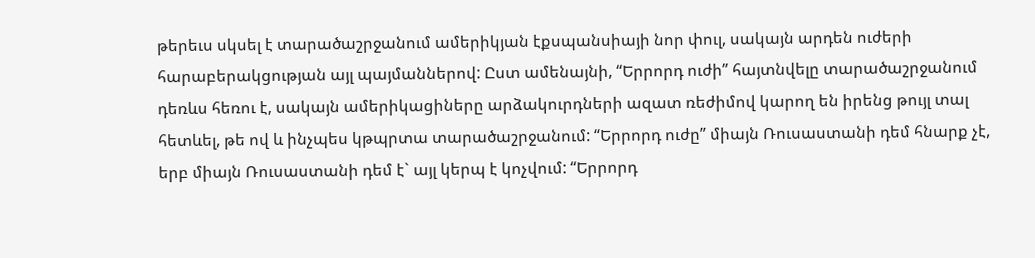թերեւս սկսել է տարածաշրջանում ամերիկյան էքսպանսիայի նոր փուլ, սակայն արդեն ուժերի հարաբերակցության այլ պայմաններով: Ըստ ամենայնի, “Երրորդ ուժի” հայտնվելը տարածաշրջանում դեռևս հեռու է, սակայն ամերիկացիները արձակուրդների ազատ ռեժիմով կարող են իրենց թույլ տալ հետևել, թե ով և ինչպես կթպրտա տարածաշրջանում: “Երրորդ ուժը” միայն Ռուսաստանի դեմ հնարք չէ, երբ միայն Ռուսաստանի դեմ է` այլ կերպ է կոչվում: “Երրորդ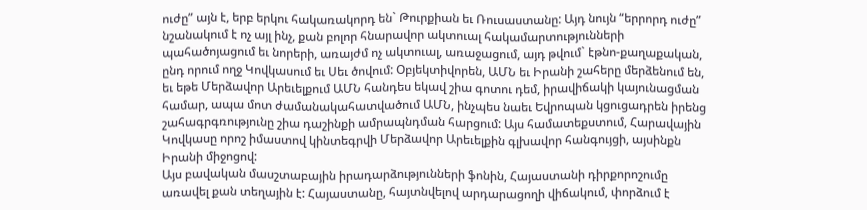ուժը” այն է, երբ երկու հակառակորդ են` Թուրքիան եւ Ռուսաստանը: Այդ նույն “երրորդ ուժը” նշանակում է ոչ այլ ինչ, քան բոլոր հնարավոր ակտուալ հակամարտությունների պահածոյացում եւ նորերի, առայժմ ոչ ակտուալ, առաջացում, այդ թվում` էթնո-քաղաքական, ընդ որում ողջ Կովկասում եւ Սեւ ծովում: Օբյեկտիվորեն, ԱՄՆ եւ Իրանի շահերը մերձենում են, եւ եթե Մերձավոր Արեւելքում ԱՄՆ հանդես եկավ շիա գոտու դեմ, իրավիճակի կայունացման համար, ապա մոտ ժամանակահատվածում ԱՄՆ, ինչպես նաեւ Եվրոպան կցուցադրեն իրենց շահագրգռությունը շիա դաշինքի ամրապնդման հարցում: Այս համատեքստում, Հարավային Կովկասը որոշ իմաստով կինտեգրվի Մերձավոր Արեւելքին գլխավոր հանգույցի, այսինքն Իրանի միջոցով:
Այս բավական մասշտաբային իրադարձությունների ֆոնին, Հայաստանի դիրքորոշումը առավել քան տեղային է: Հայաստանը, հայտնվելով արդարացողի վիճակում, փորձում է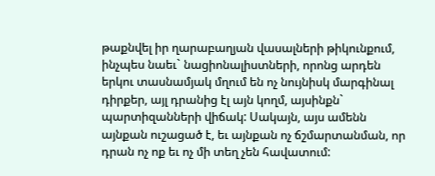թաքնվել իր ղարաբաղյան վասալների թիկունքում, ինչպես նաեւ` նացիոնալիստների, որոնց արդեն երկու տասնամյակ մղում են ոչ նույնիսկ մարգինալ դիրքեր, այլ դրանից էլ այն կողմ, այսինքն` պարտիզանների վիճակ: Սակայն, այս ամենն այնքան ուշացած է, եւ այնքան ոչ ճշմարտանման, որ դրան ոչ ոք եւ ոչ մի տեղ չեն հավատում: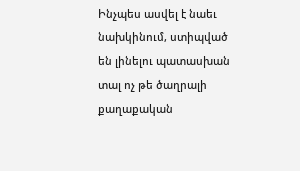Ինչպես ասվել է նաեւ նախկինում, ստիպված են լինելու պատասխան տալ ոչ թե ծաղրալի քաղաքական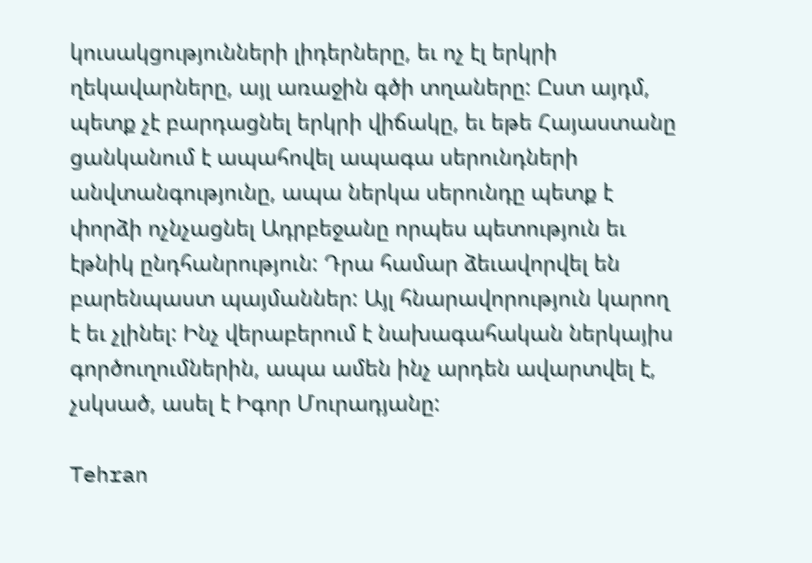կուսակցությունների լիդերները, եւ ոչ էլ երկրի ղեկավարները, այլ առաջին գծի տղաները: Ըստ այդմ, պետք չէ բարդացնել երկրի վիճակը, եւ եթե Հայաստանը ցանկանում է ապահովել ապագա սերունդների անվտանգությունը, ապա ներկա սերունդը պետք է փորձի ոչնչացնել Ադրբեջանը որպես պետություն եւ էթնիկ ընդհանրություն: Դրա համար ձեւավորվել են բարենպաստ պայմաններ: Այլ հնարավորություն կարող է եւ չլինել: Ինչ վերաբերում է նախագահական ներկայիս գործուղումներին, ապա ամեն ինչ արդեն ավարտվել է, չսկսած, ասել է Իգոր Մուրադյանը:

Tehran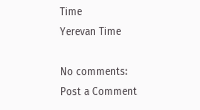Time
Yerevan Time

No comments:
Post a Comment